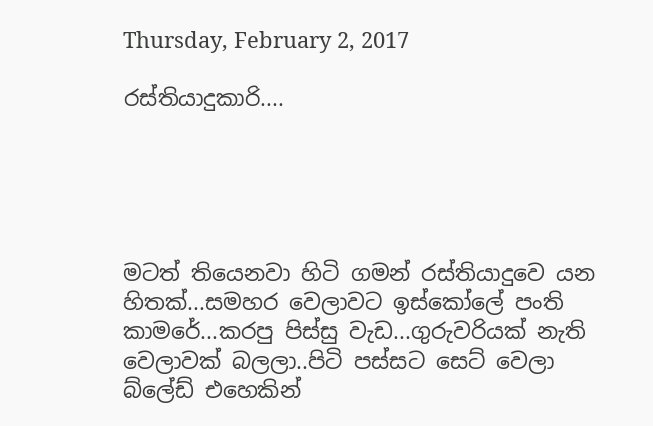Thursday, February 2, 2017

රස්තියාදුකාරි....





මටත් තියෙනවා හිටි ගමන් රස්තියාදුවෙ යන හිතක්...සමහර වෙලාවට ඉස්කෝලේ පංති කාමරේ...කරපු පිස්සු වැඩ...ගුරුවරියක් නැති වෙලාවක් බලලා..පිටි පස්සට සෙට් වෙලා බ්ලේඩ් එහෙකින්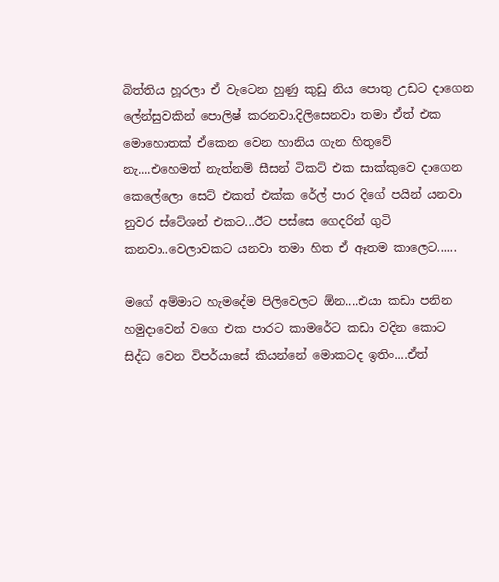බිත්තිය හූරලා ඒ වැටෙන හුණු කුඩු නිය පොතු උඩට දාගෙන ලේන්සුවකින් පොලිෂ් කරනවා.දිලිසෙනවා තමා ඒත් එක මොහොතක් ඒකෙන වෙන හානිය ගැන හිතුවේ නැ....එහෙමත් නැත්නම් සීසන් ටිකට් එක සාක්කුවෙ දාගෙන කෙල‍ේලො සෙට් එකත් එක්ක රේල් පාර දිගේ පයින් යනවා නුවර ස්ටේශන් එකට...ඊට පස්සෙ ගෙදරින් ගුටි කනවා..වෙලාවකට යනවා තමා හිත ඒ ඈතම කාලෙට......

මගේ අම්මාට හැමදේම පිලිවෙලට ඕන....එයා කඩා පනින හමුදාවෙන් වගෙ එක පාරට කාමරේට කඩා වදින කොට සිද්ධ වෙන විපර්යාසේ කියන්නේ මොකටද ඉතිං....ඒත්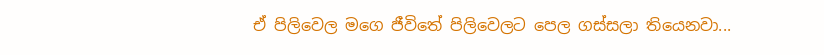ඒ පිලිවෙල මගෙ ජීවිතේ පිලිවෙලට පෙල ගස්සලා තියෙනවා...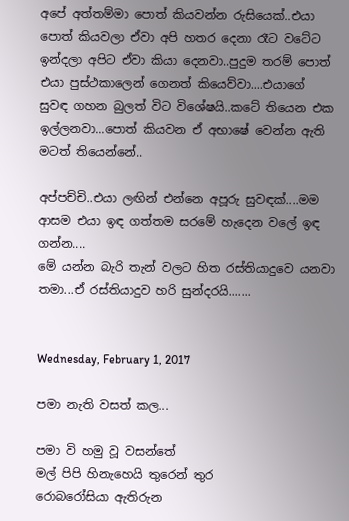අපේ අත්තම්මා පොත් කියවන්න රුසියෙක්..එයා පොත් කියවලා ඒවා අපි හතර දෙනා රෑට වටේට ඉන්දලා අපිට ඒවා කියා දෙනවා..පුදුම තරම් පොත් එයා පුස්ථකාලෙන් ගෙනත් කියෙව්වා....එයාගේ සුවඳ ගහන බුලත් විට විශේෂයි..කටේ තියෙන එක ඉල්ලනවා...පොත් කියවන ඒ අභාෂේ වෙන්න ඇති මටත් තියෙන්නේ..

අප්පච්චි..එයා ලඟින් එන්නෙ අපූරු සුවඳක්....මම ආසම එයා ඉඳ ගත්තම සරමේ හැදෙන වලේ ඉඳ ගන්න....
මේ යන්න බැරි තැන් වලට හිත රස්තියාදුවෙ යනවා තමා...ඒ රස්තියාදුව හරි සුන්දරයි.......


Wednesday, February 1, 2017

පමා නැති වසත් කල...

පමා වි හමු වූ වසන්තේ
මල් පිපි හිනැහෙයි තුරෙන් තුර
රොබරෝසියා ඇතිරුන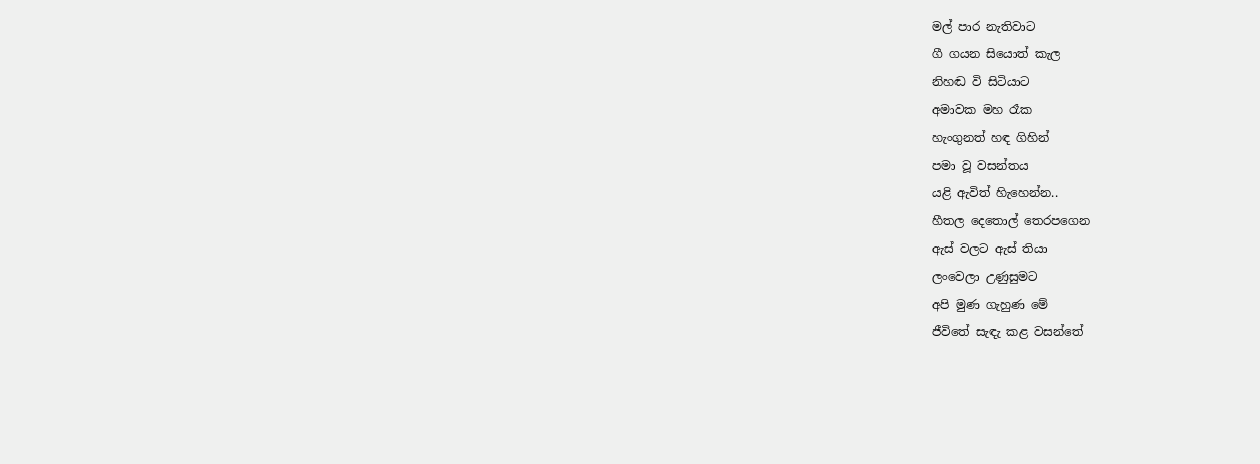මල් පාර නැතිවාට
ගී ගයන සියොත් කැල
නිහඬ වි සිටියාට
අමාවක මහ රෑක
හැංගුනත් හඳ ගිහින්
පමා වූ වසන්තය
යළි ඇවිත් හිැහෙන්න..
හීතල දෙතොල් තෙරපගෙන
ඇස් වලට ඇස් තියා
ලංවෙලා උණුසුමට
අපි මුණ ගැහුණ මේ
ජීවිතේ සැඳැ කළ වසන්තේ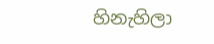හිනැහිලා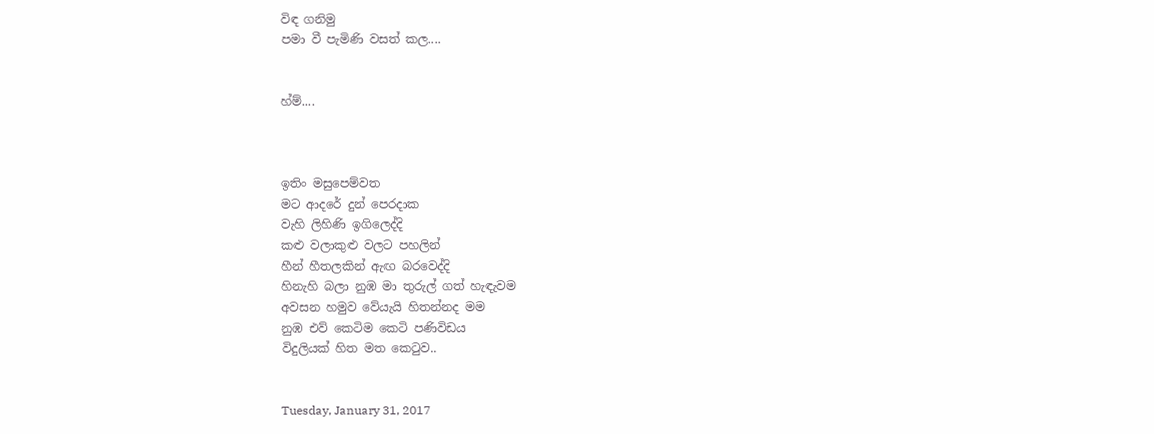විඳ ගනිමු
පමා වී පැමිණි වසත් කල....


හ්ම්....



ඉතිං මසුපෙම්වත
මට ආදරේ දුන් පෙරදාක
වැහි ලිහිණි ඉගිලෙද්දි
කළු වලාකුළු වලට පහලින්
හීන් හීතලකින් ඇඟ බරවෙද්දි
හිනැහි බලා නුඹ මා තුරුල් ගත් හැඳැවම
අවසන හමුව වේයැයි හිතන්නද මම
නුඹ එව් කෙටිම කෙටි පණිවිඩය
විදුලියක් හිත මත කෙටුව..


Tuesday, January 31, 2017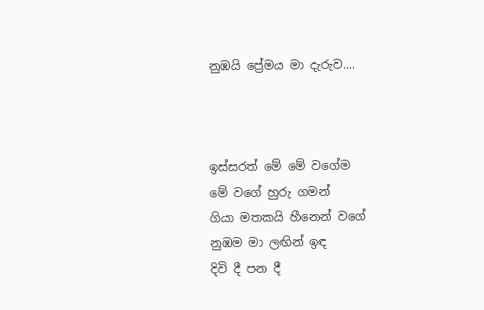නුඹයි ප්‍රේමය මා දැරුව....



ඉස්සරත් මේ මේ වගේම
මේ වගේ හුරු ගමන්
ගියා මතකයි හීනෙන් වගේ
නුඹම මා ලඟින් ඉඳ
දිවි දී පන දී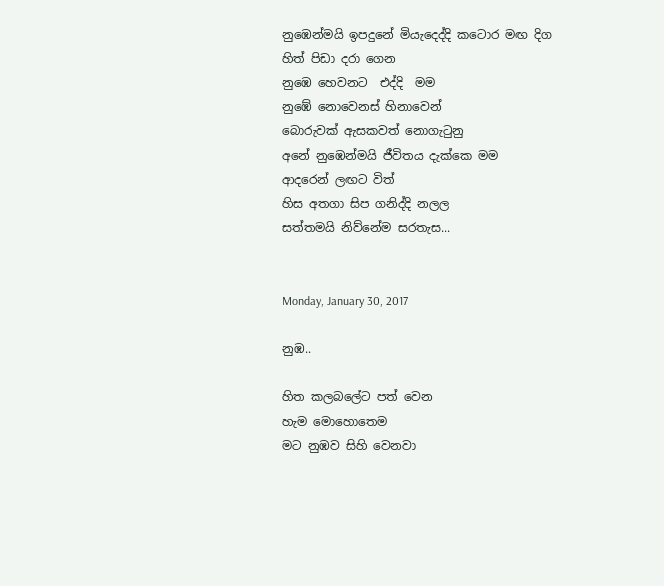නුඹෙන්මයි ඉපදුනේ මියැදෙද්දි කටොර මඟ දිග
හිත් පිඩා දරා ගෙන
නුඹෙ හෙවනට  එද්දි  මම
නුඹේ නොවෙනස් හිනාවෙන්
බොරුවක් ඇසකවත් නොගැටුනු
අනේ නුඹෙන්මයි ජීවිතය දැක්කෙ මම
ආදරෙන් ලඟට විත්
හිස අතගා සිප ගනිද්දි නලල
සත්තමයි නිව්නේම සරතැස...


Monday, January 30, 2017

නුඹ..

හිත කලබලේට පත් වෙන
හැම මොහොතෙම
මට නුඹව සිහි වෙනවා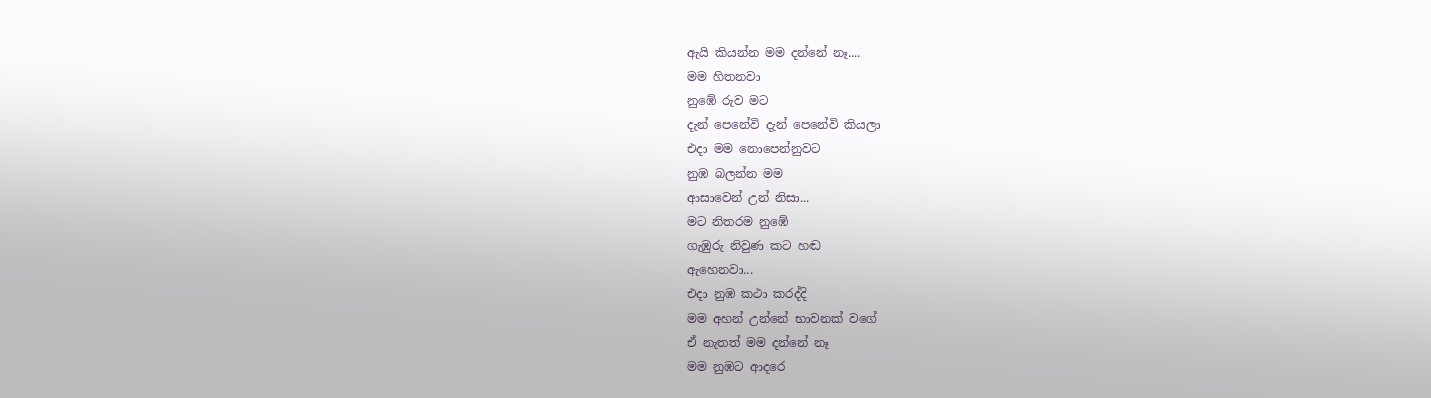ඇයි කියන්න මම දන්නේ නෑ....
මම හිතනවා
නුඹේ රුව මට
දැන් පෙනේවි දැන් පෙනේවි කියලා
එදා මම නොපෙන්නුවට
නුඹ බලන්න මම
ආසාවෙන් උන් නිසා...
මට නිතරම නුඹේ
ගැඹුරු නිවුණ කට හඬ
ඇහෙනවා...
එදා නුඹ කථා කරද්දි
මම අහන් උන්නේ භාවනක් වගේ
ඒ නැතත් මම දන්නේ නෑ
මම නුඹට ආදරෙ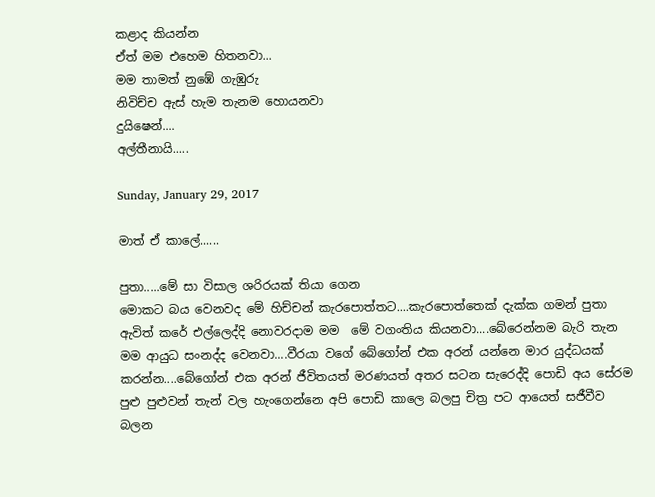කළාද කියන්න
ඒත් මම එහෙම හිතනවා...
මම තාමත් නුඹේ ගැඹුරු
නිවිච්ච ඇස් හැම තැනම හොයනවා
දුයිෂෙන්....
අල්තීනායි.....

Sunday, January 29, 2017

මාත් ඒ කාලේ......

පුතා.....මේ සා විසාල ශරිරයක් තියා ගෙන
මොකට බය වෙනවද මේ හිච්චන් කැරපොත්තට....කැරපොත්තෙක් දැක්ක ගමන් පුතා ඇවිත් කරේ එල්ලෙද්දි නොවරදාම මම  මේ වගංතිය කියනවා....බේරෙන්නම බැරි තැන මම ආයුධ සංනද්ද වෙනවා....වීරයා වගේ බේගෝන් එක අරන් යන්නෙ මාර යුද්ධයක් කරන්න....බේගෝන් එක අරන් ජීවිතයත් මරණයත් අතර සටන සැරෙද්දි පොඩි අය සේරම පුළු පුළුවන් තැන් වල හැංගෙන්නෙ අපි පොඩි කාලෙ බලපු චිත්‍ර පට ආයෙත් සජීවීව බලන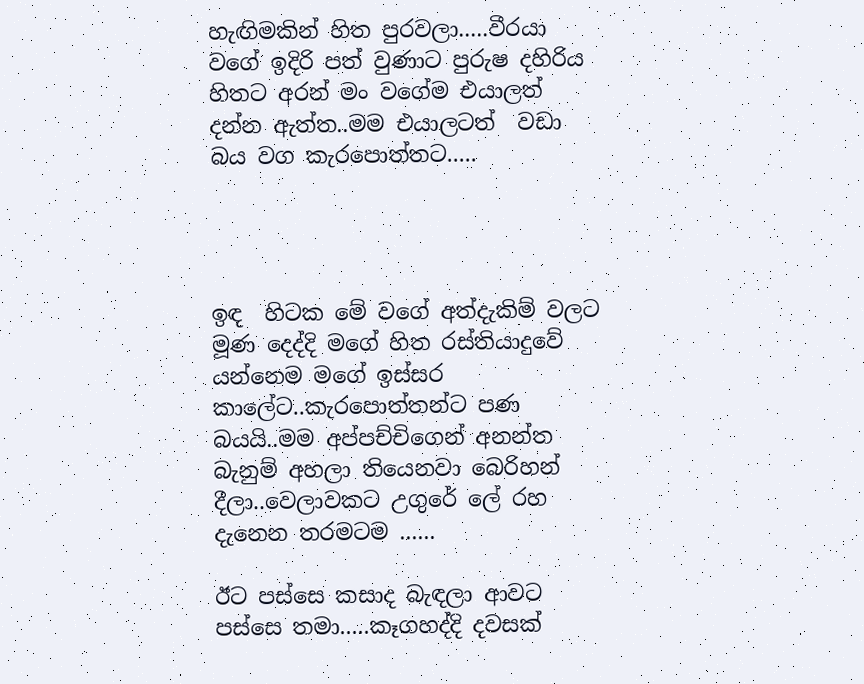හැඟිමකින් හිත පුරවලා.....වීරයා වගේ ඉදිරි පත් වුණාට පුරුෂ දහිරිය හිතට අරන් මං වගේම එයාලත් දන්න ඇත්ත..මම එයාලටත්  වඩා  බය වග කැරපොත්තට.....




ඉඳ  හිටක මේ වගේ අත්දැකිම් වලට මූණ දෙද්දි මගේ හිත රස්තියාදුවේ යන්නෙම මගේ ඉස්සර කාලේට..කැරපොත්තන්ට පණ බයයි..මම අප්පච්චිගෙන් අනන්ත බැනුම් අහලා තියෙනවා බෙරිහන් දීලා..වෙලාවකට උගුරේ ලේ රහ දැනෙන තරමටම ......

ඊට පස්සෙ කසාද බැඳලා ආවට පස්සෙ තමා.....කෑගහද්දි දවසක්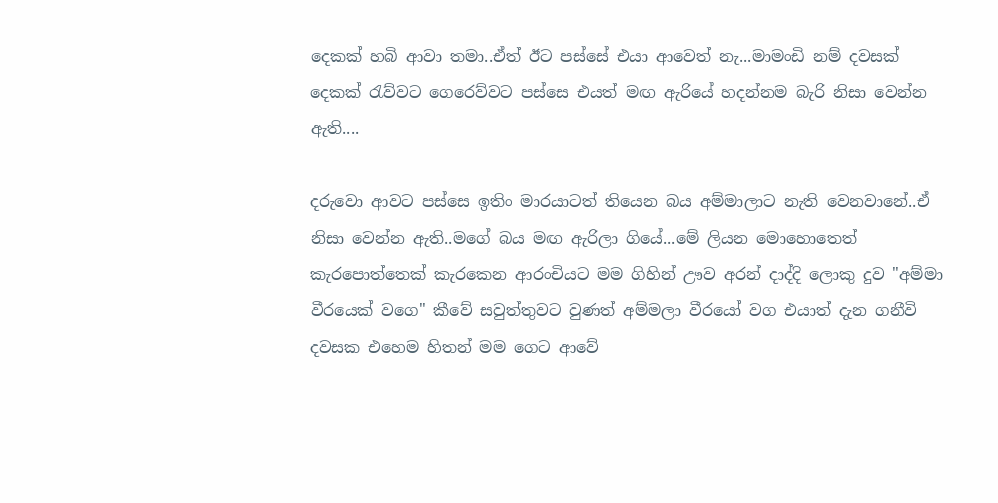දෙකක් හබි ආවා තමා..ඒත් ඊට පස්සේ එයා ආවෙත් නැ...මාමංඩි නම් දවසක් දෙකක් රැව්වට ගෙරෙව්වට පස්සෙ එයත් මඟ ඇරියේ හදන්නම බැරි නිසා වෙන්න ඇති....

දරුවො ආවට පස්සෙ ඉතිං මාරයාටත් තියෙන බය අම්මාලාට නැති වෙනවානේ..ඒ නිසා වෙන්න ඇති..මගේ බය මඟ ඇරිලා ගියේ...මේ ලියන මොහොතෙත් කැරපොත්තෙක් කැරකෙන ආරංචියට මම ගිහින් ඌව අරන් දාද්දි ලොකු දුව "අම්මා වීරයෙක් වගෙ" කීවේ සවුත්තුවට වුණත් අම්මලා වීරයෝ වග එයාත් දැන ගනීවි දවසක එහෙම හිතන් මම ගෙට ආවේ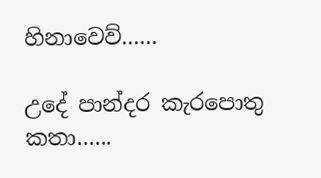හිනාවෙව්......

උදේ පාන්දර කැරපොතු කතා......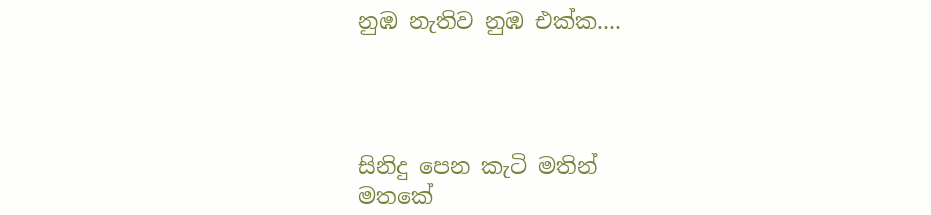නුඹ නැතිව නුඹ එක්ක....




සිනිදු පෙන කැටි මතින්
මතකේ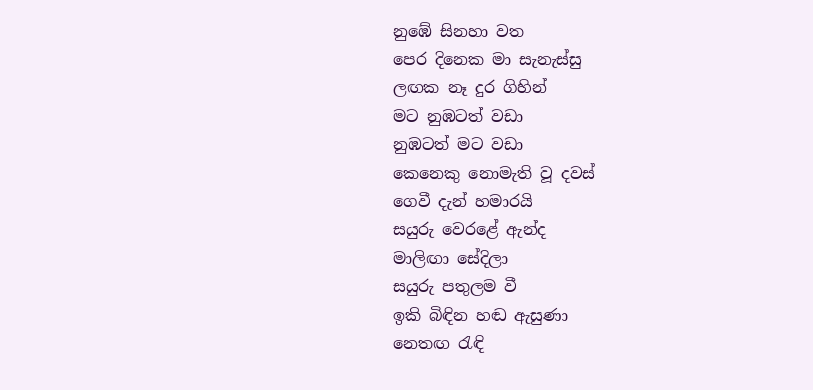නුඹේ සිනහා වත
පෙර දිනෙක මා සැනැස්සු
ලඟක නෑ දුර ගිහින්
මට නුඹටත් වඩා
නුඹටත් මට වඩා
කෙනෙකු නොමැති වූ දවස්
ගෙවී දැන් හමාරයි
සයුරු වෙරළේ ඇන්ද
මාලිඟා සේදිලා
සයුරු පතුලම වී
ඉකි බිඳින හඬ ඇසුණා
නෙතඟ රැඳි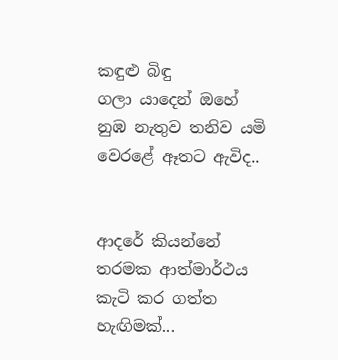කඳුළු බිඳු
ගලා යාදෙන් ඔහේ
නුඹ නැතුව තනිව යමි
වෙරළේ ඈතට ඇවිද..


ආදරේ කියන්නේ තරමක ආත්මාර්ථය කැටි කර ගත්ත හැඟිමක්...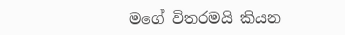මගේ විතරමයි කියන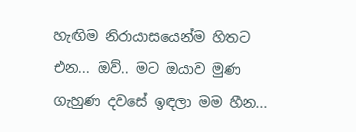හැඟිම නිරායාසයෙන්ම හිතට එන... ඔව්.. මට ඔයාව මුණ ගැහුණ දවසේ ඉඳලා මම හීන...